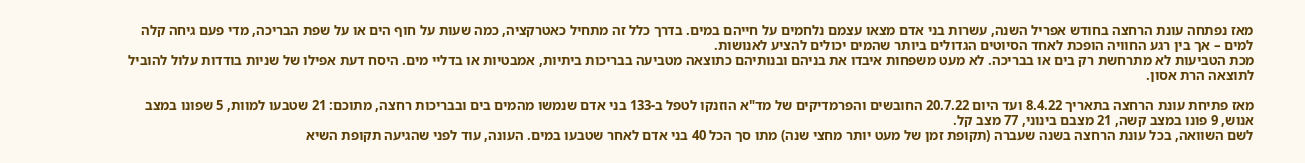מאז נפתחה עונת הרחצה בחודש אפריל השנה, עשרות בני אדם מצאו עצמם נלחמים על חייהם במים. בדרך כלל זה מתחיל כאטרקציה, כמה שעות על חוף הים או על שפת הבריכה, מדי פעם גיחה קלה למים – אך בין רגע החוויה הופכת לאחד הסיוטים הגדולים ביותר שהמים יכולים להציע לאנושות.
מכת הטביעות לא מתרחשת רק בים או בבריכה. לא מעט משפחות איבדו את בניהם ובנותיהם כתוצאה מטביעה בבריכות ביתיות, אמבטיות או בדליי מים. היסח דעת אפילו של שניות בודדות עלול להוביל לתוצאה הרת אסון.

מאז פתיחת עונת הרחצה בתאריך 8.4.22 ועד היום 20.7.22 החובשים והפרמדיקים של מד"א הוזנקו לטפל ב-133 בני אדם שנמשו מהמים בים ובבריכות רחצה, מתוכם: 21 שטבעו למוות, 5 שפונו במצב אנוש, 9 פונו במצב קשה, 21 מצבם בינוני, 77 מצב קל.
לשם השוואה, בכל עונת הרחצה בשנה שעברה (תקופת זמן של מעט יותר מחצי שנה) מתו סך הכל 40 בני אדם לאחר שטבעו במים. העונה, עוד לפני שהגיעה תקופת השיא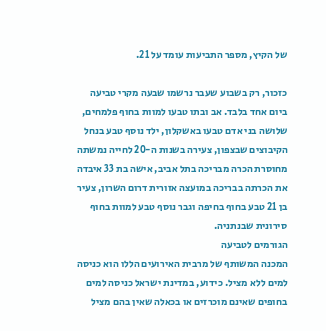של הקיץ, מספר התביעות עומד על 21.

כזכור, רק בשבוע שעבר נרשמו שבעה מקרי טביעה ביום אחד בלבד. אב ובתו טבעו למוות בחוף פלמחים, שלושה בני אדם טבעו באשקלון, ילד נוסף טבע בנחל הקיבוצים שבצפון, צעירה בשנות ה-20 לחייה נמשתה מחוסרת הכרה מבריכה בתל אביב, אישה בת 33 איבדה את הכרתה בבריכה במועצה אזורית דרום השרון, צעיר בן 21 טבע בחוף בחיפה וגבר נוסף טבע למוות בחוף סירונית שבנתניה.
הגורמים לטביעה
המכנה המשותף של מרבית האירועים הללו הוא כניסה למים ללא מציל. כידוע, במדינת ישראל כניסה למים בחופים שאינם מוכרזים או בכאלה שאין בהם מציל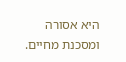היא אסורה ומסכנת מחיים.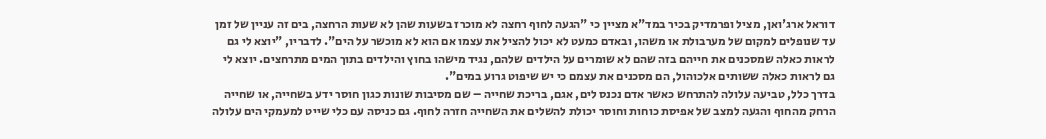דוראל ארג'ואן, מציל ופרמדיק בכיר במד"א מציין כי "הגעה לחוף רחצה לא מוכרז בשעות שהן לא שעות הרחצה, בים זה עניין של זמן עד שנופלים למקום של מערבולת או משהו, ובאדם כמעט לא יכול להציל את עצמו אם הוא לא מוכשר על הים". לדבריו, "יוצא לי גם לראות כאלה שמסכנים את חייהם בזה שהם לא שומרים על הילדים שלהם, נגיד מישהו בחוץ והילדים בתוך המים מתרחצים. יוצא לי גם לראות כאלה ששותים אלכוהול, הם מסכנים את עצמם כי יש שיפוט גרוע במים".
בדרך כלל, טביעה עלולה להתרחש כאשר אדם נכנס לים, אגם, בריכת שחייה – שם מסיבות שונות כגון חוסר ידע בשחייה, או שחייה הרחק מהחוף והגעה למצב של אפיסת כוחות וחוסר יכולת להשלים את השחייה חזרה לחוף. גם כניסה עם כלי שייט למעמקי הים עלולה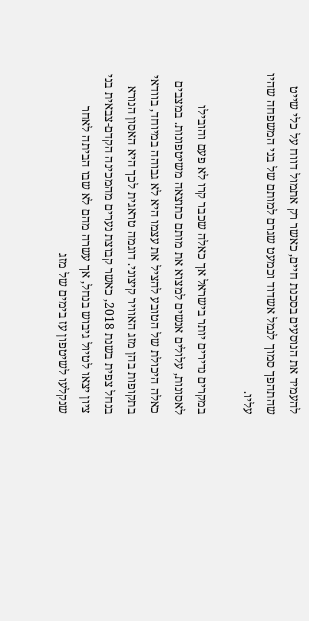להעמיד את הנוסעים בסכנת חיים, כאשר רק אתמול דווח על כלי שייט שהתהפך סמוך לנמל אשדוד וכמעט שגרם למותם של בני המשפחה שהיו עליו.

במקרים נדירים יותר בישראל אך כאלה שכבר קרו לא פעם והובילו לאסונות, עלולים אנשים למצוא את מותם כתוצאה משיטפונות. במצבים כאלה היכולת של הטובע להציל את עצמו היא לא גבוהה במיוחד, בוודאי בתקופות בהן מזג האוויר קיצוני. דוגמה טראגית לכך היא האסון הנורא בנחל צפית בשנת 2018, כאשר קבוצת נערים מהמכינה הקדם-צבאית בני ציון יצאו לטיול גיבוש בנחל, אך עשרה מהם לא שבו הביתה לאחר שנקלעו לשיטפון עז בימים של מזג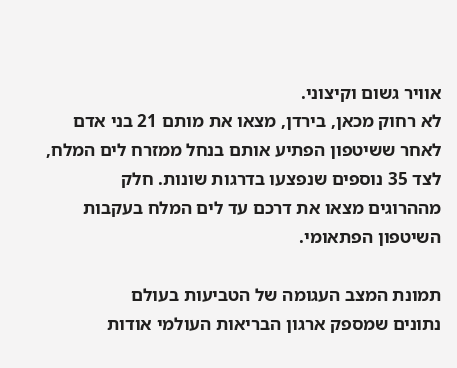אוויר גשום וקיצוני.
לא רחוק מכאן, בירדן, מצאו את מותם 21 בני אדם לאחר ששיטפון הפתיע אותם בנחל ממזרח לים המלח, לצד 35 נוספים שנפצעו בדרגות שונות. חלק מההרוגים מצאו את דרכם עד לים המלח בעקבות השיטפון הפתאומי.

תמונת המצב העגומה של הטביעות בעולם
נתונים שמספק ארגון הבריאות העולמי אודות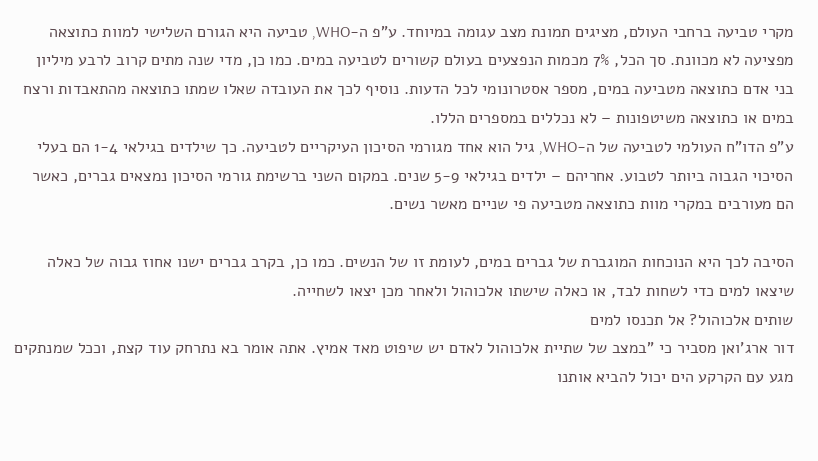מקרי טביעה ברחבי העולם, מציגים תמונת מצב עגומה במיוחד. ע"פ ה-WHO, טביעה היא הגורם השלישי למוות כתוצאה מפציעה לא מכוונת. סך הכל, 7% מכמות הנפצעים בעולם קשורים לטביעה במים. כמו כן, מדי שנה מתים קרוב לרבע מיליון בני אדם כתוצאה מטביעה במים, מספר אסטרונומי לכל הדעות. נוסיף לכך את העובדה שאלו שמתו כתוצאה מהתאבדות ורצח במים או כתוצאה משיטפונות – לא נכללים במספרים הללו.
ע"פ הדו"ח העולמי לטביעה של ה-WHO, גיל הוא אחד מגורמי הסיכון העיקריים לטביעה. כך שילדים בגילאי 1-4 הם בעלי הסיכוי הגבוה ביותר לטבוע. אחריהם – ילדים בגילאי 5-9 שנים. במקום השני ברשימת גורמי הסיכון נמצאים גברים, כאשר הם מעורבים במקרי מוות כתוצאה מטביעה פי שניים מאשר נשים.

הסיבה לכך היא הנוכחות המוגברת של גברים במים, לעומת זו של הנשים. כמו כן, בקרב גברים ישנו אחוז גבוה של כאלה שיצאו למים כדי לשחות לבד, או כאלה שישתו אלכוהול ולאחר מכן יצאו לשחייה.
שותים אלכוהול? אל תכנסו למים
דור ארג'ואן מסביר כי "במצב של שתיית אלכוהול לאדם יש שיפוט מאד אמיץ. אתה אומר בא נתרחק עוד קצת, וככל שמנתקים מגע עם הקרקע הים יכול להביא אותנו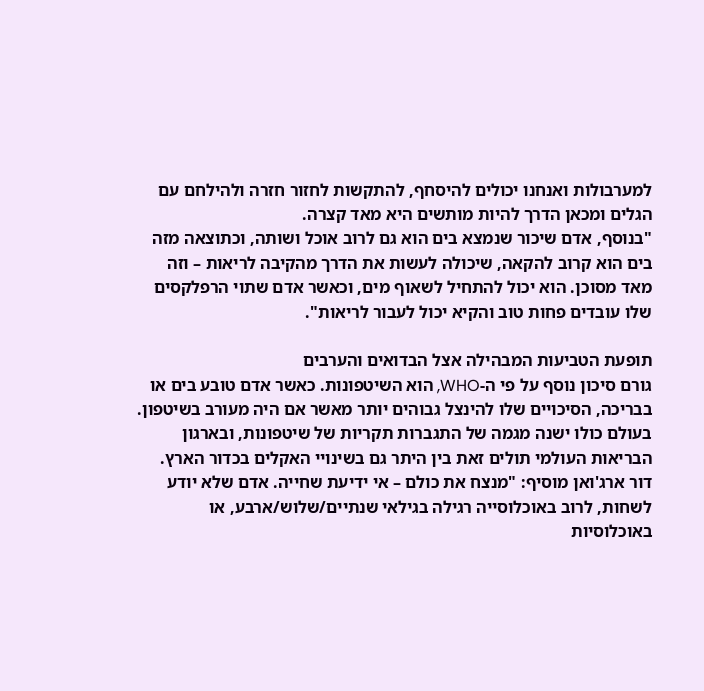למערבולות ואנחנו יכולים להיסחף, להתקשות לחזור חזרה ולהילחם עם הגלים ומכאן הדרך להיות מותשים היא מאד קצרה.
"בנוסף, אדם שיכור שנמצא בים הוא גם לרוב אוכל ושותה, וכתוצאה מזה בים הוא קרוב להקאה, שיכולה לעשות את הדרך מהקיבה לריאות – וזה מאד מסוכן. הוא יכול להתחיל לשאוף מים, וכאשר אדם שתוי הרפלקסים שלו עובדים פחות טוב והקיא יכול לעבור לריאות".

תופעת הטביעות המבהילה אצל הבדואים והערבים
גורם סיכון נוסף על פי ה-WHO, הוא השיטפונות. כאשר אדם טובע בים או בבריכה, הסיכויים שלו להינצל גבוהים יותר מאשר אם היה מעורב בשיטפון. בעולם כולו ישנה מגמה של התגברות תקריות של שיטפונות, ובארגון הבריאות העולמי תולים זאת בין היתר גם בשינויי האקלים בכדור הארץ.
דור ארג'ואן מוסיף: "מנצח את כולם – אי ידיעת שחייה. אדם שלא יודע לשחות, לרוב באוכלוסייה רגילה בגילאי שנתיים/שלוש/ארבע, או באוכלוסיות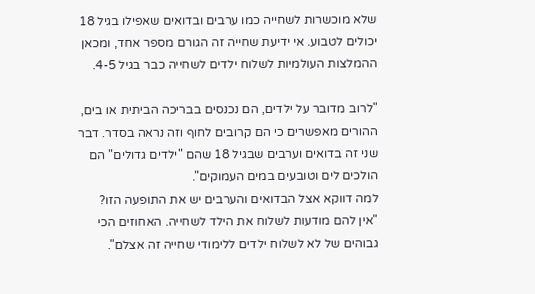שלא מוכשרות לשחייה כמו ערבים ובדואים שאפילו בגיל 18 יכולים לטבוע. אי ידיעת שחייה זה הגורם מספר אחד, ומכאן ההמלצות העולמיות לשלוח ילדים לשחייה כבר בגיל 4-5.

"לרוב מדובר על ילדים, הם נכנסים בבריכה הביתית או בים, ההורים מאפשרים כי הם קרובים לחוף וזה נראה בסדר. דבר שני זה בדואים וערבים שבגיל 18 שהם "ילדים גדולים" הם הולכים לים וטובעים במים העמוקים".
למה דווקא אצל הבדואים והערבים יש את התופעה הזו?
"אין להם מודעות לשלוח את הילד לשחייה. האחוזים הכי גבוהים של לא לשלוח ילדים ללימודי שחייה זה אצלם".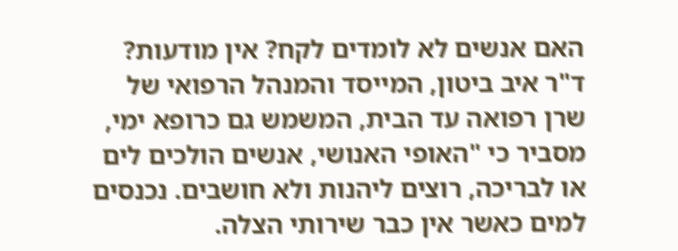האם אנשים לא לומדים לקח? אין מודעות?
ד"ר איב ביטון, המייסד והמנהל הרפואי של שרן רפואה עד הבית, המשמש גם כרופא ימי, מסביר כי "האופי האנושי, אנשים הולכים לים או לבריכה, רוצים ליהנות ולא חושבים. נכנסים למים כאשר אין כבר שירותי הצלה.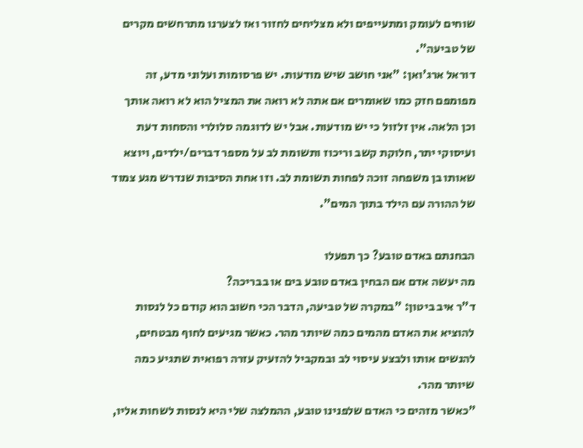שוחים לעומק ומתעייפים ולא מצליחים לחזור ואז לצערנו מתרחשים מקרים של טביעה".
דוראל ארג'ואן: "אני חושב שיש מודעות. יש פרסומות ועלוני מדע, זה מפומפם חזק כמו שאומרים אם אתה לא רואה את המציל הוא לא רואה אותך וכן הלאה. אין זלזול כי יש מודעות. אבל יש לדוגמה סלולרי והסחות דעת ועיסוקי יתר, חלוקת קשב וריכוז ותשומת לב על מספר דברים/ילדים, ויוצא שאותו בן משפחה זוכה לפחות תשומת לב. וזו אחת הסיבות שנדרש מגע צמוד של ההורה עם הילד בתוך המים".

הבחנתם באדם טובע? כך תפעלו
מה יעשה אדם אם הבחין באדם טובע בים או בבריכה?
ד"ר איב ביטון: "במקרה של טביעה, הדבר הכי חשוב הוא קודם כל לנסות להוציא את האדם מהמים כמה שיותר מהר. כאשר מגיעים לחוף מבטחים, להנשים אותו ולבצע עיסוי לב ובמקביל להזעיק עזרה רפואית שתגיע כמה שיותר מהר.
"כאשר מזהים כי האדם שלפנינו טובע, ההמלצה שלי היא לנסות לשחות אליו,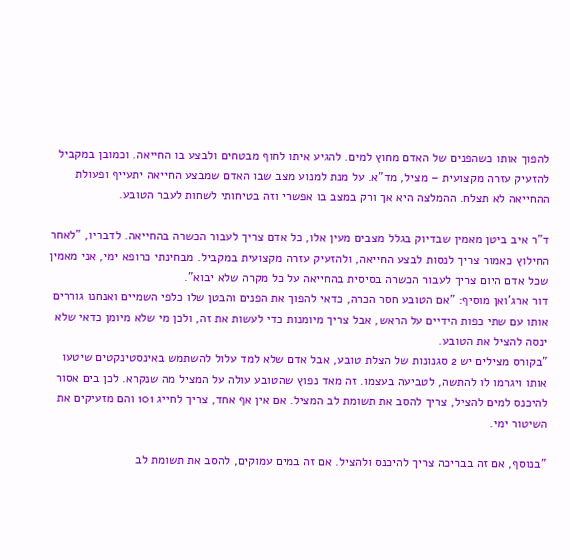להפוך אותו כשהפנים של האדם מחוץ למים. להגיע איתו לחוף מבטחים ולבצע בו החייאה. וכמובן במקביל להזעיק עזרה מקצועית – מציל, מד"א. על מנת למנוע מצב שבו האדם שמבצע החייאה יתעייף ופעולת ההחייאה לא תצלח. ההמלצה היא אך ורק במצב בו אפשרי וזה בטיחותי לשחות לעבר הטובע.

ד"ר איב ביטן מאמין שבדיוק בגלל מצבים מעין אלו, כל אדם צריך לעבור הכשרה בהחייאה. לדבריו, "לאחר החילוץ כאמור צריך לנסות לבצע החייאה, ולהזעיק עזרה מקצועית במקביל. מבחינתי כרופא ימי, אני מאמין שכל אדם היום צריך לעבור הכשרה בסיסית בהחייאה על כל מקרה שלא יבוא".
דור ארג'ואן מוסיף: "אם הטובע חסר הכרה, כדאי להפוך את הפנים והבטן שלו כלפי השמיים ואנחנו גוררים אותו עם שתי כפות הידיים על הראש, אבל צריך מיומנות כדי לעשות את זה, ולכן מי שלא מיומן כדאי שלא ינסה להציל את הטובע.
"בקורס מצילים יש 2 סגנונות של הצלת טובע, אבל אדם שלא למד עלול להשתמש באינסטינקטים שיטעו אותו ויגרמו לו להתשה, לטביעה בעצמו. זה מאד נפוץ שהטובע עולה על המציל מה שנקרא. לכן בים אסור להיכנס למים להציל, צריך להסב את תשומת לב המציל. אם אין אף אחד, צריך לחייג 101 והם מזעיקים את השיטור ימי.

"בנוסף, אם זה בבריכה צריך להיכנס ולהציל. אם זה במים עמוקים, להסב את תשומת לב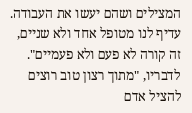המצילים ושהם יעשו את העבודה. עדיף לנו מטופל אחד ולא שניים, זה קורה לא פעם ולא פעמיים".
לדבריו, "מתוך רצון טוב רוצים להציל אדם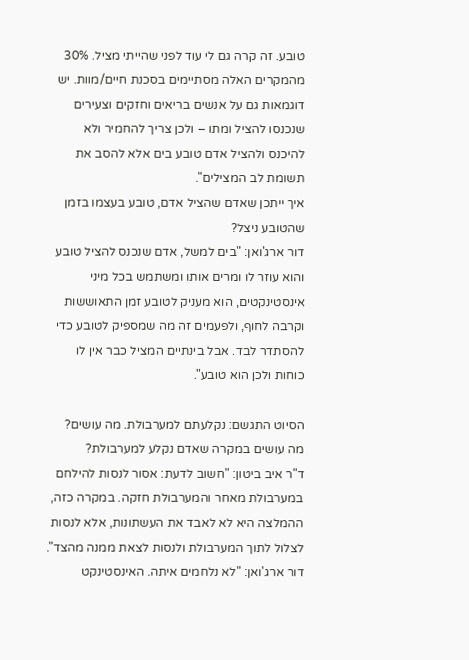טובע. זה קרה גם לי עוד לפני שהייתי מציל. 30% מהמקרים האלה מסתיימים בסכנת חיים/מוות. יש דוגמאות גם על אנשים בריאים וחזקים וצעירים שנכנסו להציל ומתו – ולכן צריך להחמיר ולא להיכנס ולהציל אדם טובע בים אלא להסב את תשומת לב המצילים".
איך ייתכן שאדם שהציל אדם, טובע בעצמו בזמן שהטובע ניצל?
דור ארג'ואן: "בים למשל, אדם שנכנס להציל טובע והוא עוזר לו ומרים אותו ומשתמש בכל מיני אינסטינקטים, הוא מעניק לטובע זמן התאוששות וקרבה לחוף, ולפעמים זה מה שמספיק לטובע כדי להסתדר לבד. אבל בינתיים המציל כבר אין לו כוחות ולכן הוא טובע".

הסיוט התגשם: נקלעתם למערבולת. מה עושים?
מה עושים במקרה שאדם נקלע למערבולת?
ד"ר איב ביטון: "חשוב לדעת: אסור לנסות להילחם במערבולת מאחר והמערבולת חזקה. במקרה כזה, ההמלצה היא לא לאבד את העשתונות, אלא לנסות לצלול לתוך המערבולת ולנסות לצאת ממנה מהצד".
דור ארג'ואן: "לא נלחמים איתה. האינסטינקט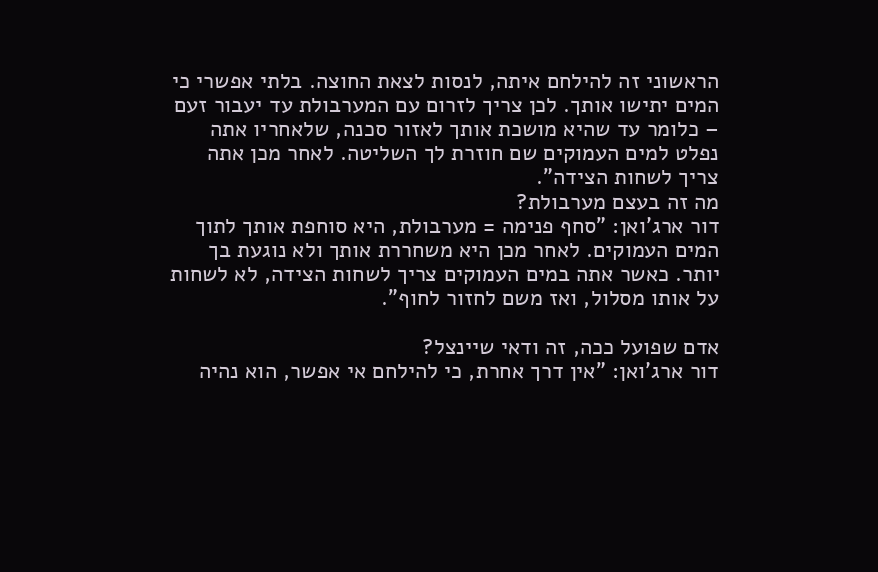הראשוני זה להילחם איתה, לנסות לצאת החוצה. בלתי אפשרי כי המים יתישו אותך. לכן צריך לזרום עם המערבולת עד יעבור זעם – כלומר עד שהיא מושכת אותך לאזור סכנה, שלאחריו אתה נפלט למים העמוקים שם חוזרת לך השליטה. לאחר מכן אתה צריך לשחות הצידה".
מה זה בעצם מערבולת?
דור ארג'ואן: "סחף פנימה = מערבולת, היא סוחפת אותך לתוך המים העמוקים. לאחר מכן היא משחררת אותך ולא נוגעת בך יותר. כאשר אתה במים העמוקים צריך לשחות הצידה, לא לשחות על אותו מסלול, ואז משם לחזור לחוף".

אדם שפועל ככה, זה ודאי שיינצל?
דור ארג'ואן: "אין דרך אחרת, כי להילחם אי אפשר, הוא נהיה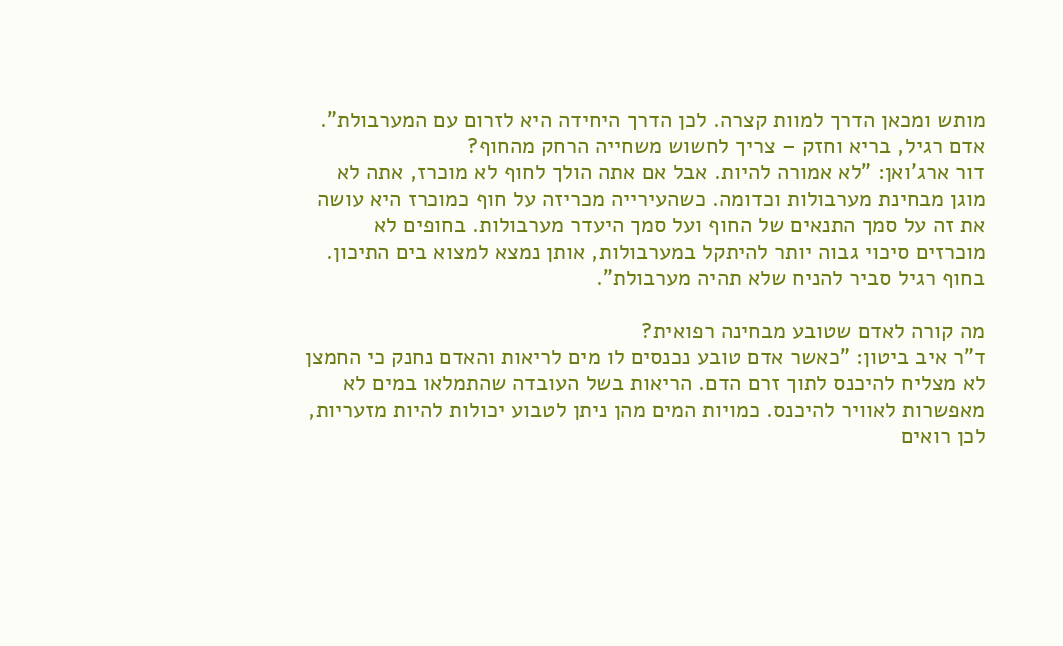מותש ומכאן הדרך למוות קצרה. לכן הדרך היחידה היא לזרום עם המערבולת".
אדם רגיל, בריא וחזק – צריך לחשוש משחייה הרחק מהחוף?
דור ארג'ואן: "לא אמורה להיות. אבל אם אתה הולך לחוף לא מוכרז, אתה לא מוגן מבחינת מערבולות וכדומה. כשהעירייה מכריזה על חוף כמוכרז היא עושה את זה על סמך התנאים של החוף ועל סמך היעדר מערבולות. בחופים לא מוכרזים סיכוי גבוה יותר להיתקל במערבולות, אותן נמצא למצוא בים התיכון. בחוף רגיל סביר להניח שלא תהיה מערבולת".

מה קורה לאדם שטובע מבחינה רפואית?
ד"ר איב ביטון: "כאשר אדם טובע נכנסים לו מים לריאות והאדם נחנק כי החמצן לא מצליח להיכנס לתוך זרם הדם. הריאות בשל העובדה שהתמלאו במים לא מאפשרות לאוויר להיכנס. כמויות המים מהן ניתן לטבוע יכולות להיות מזעריות, לכן רואים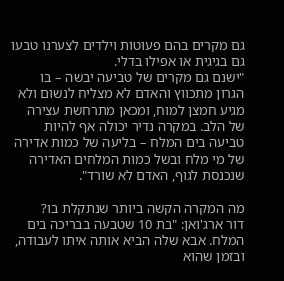גם מקרים בהם פעוטות וילדים לצערנו טבעו גם בגיגית או אפילו בדלי.
"ישנם גם מקרים של טביעה יבשה – בו הגרון מתכווץ והאדם לא מצליח לנשום ולא מגיע חמצן למוח, ומכאן מתרחשת עצירה של הלב. במקרה נדיר יכולה אף להיות טביעה בים המלח – בליעה של כמות אדירה של מי מלח ובשל כמות המלחים האדירה שנכנסת לגוף, האדם לא שורד".

מה המקרה הקשה ביותר שנתקלת בו?
דור ארג'ואן: "בת 10 שטבעה בבריכה בים המלח. אבא שלה הביא אותה איתו לעבודה, ובזמן שהוא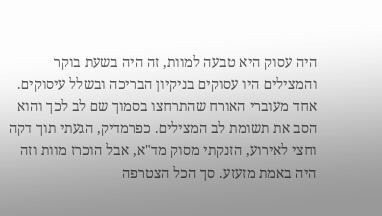היה עסוק היא טבעה למוות, זה היה בשעת בוקר והמצילים היו עסוקים בניקיון הבריכה ובשלל עיסוקים. אחד מעוברי האורח שהתרחצו בסמוך שם לב לכך והוא הסב את תשומת לב המצילים. כפרמדיק, הגעתי תוך דקה וחצי לאירוע, הזנקתי מסוק מד"א, אבל הוכרז מוות וזה היה באמת מזעזע. סך הכל הצטרפה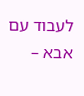לעבוד עם אבא –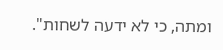ומתה, כי לא ידעה לשחות".